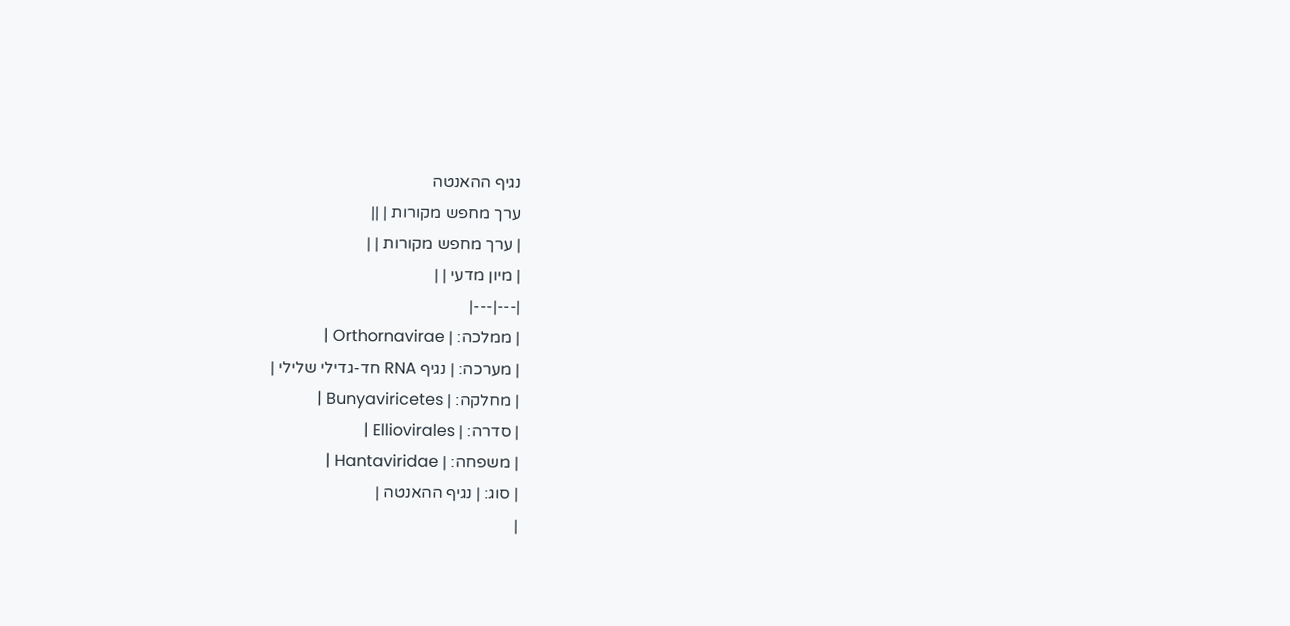נגיף ההאנטה
ערך מחפש מקורות | ||
| ערך מחפש מקורות | |
| מיון מדעי | |
|---|---|
| ממלכה: | Orthornavirae |
| מערכה: | נגיף RNA חד-גדילי שלילי |
| מחלקה: | Bunyaviricetes |
| סדרה: | Elliovirales |
| משפחה: | Hantaviridae |
| סוג: | נגיף ההאנטה |
|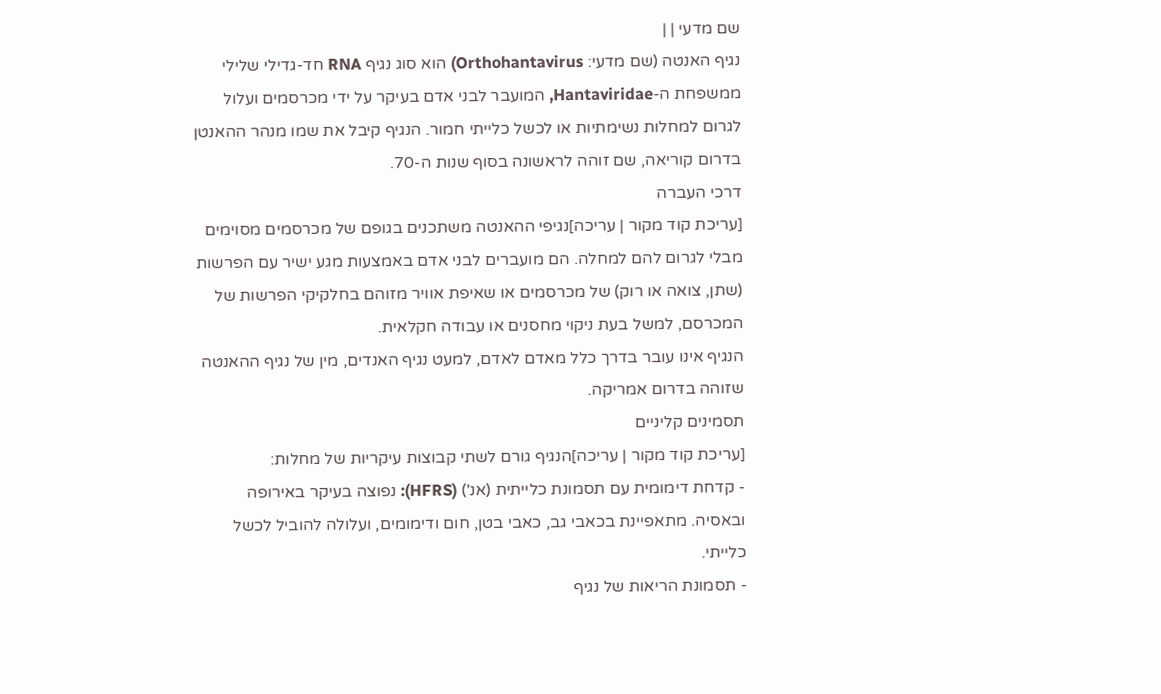שם מדעי | |
נגיף האנטה (שם מדעי: Orthohantavirus) הוא סוג נגיף RNA חד-גדילי שלילי ממשפחת ה-Hantaviridae, המועבר לבני אדם בעיקר על ידי מכרסמים ועלול לגרום למחלות נשימתיות או לכשל כלייתי חמור. הנגיף קיבל את שמו מנהר ההאנטן בדרום קוריאה, שם זוהה לראשונה בסוף שנות ה-70.
דרכי העברה
[עריכת קוד מקור | עריכה]נגיפי ההאנטה משתכנים בגופם של מכרסמים מסוימים מבלי לגרום להם למחלה. הם מועברים לבני אדם באמצעות מגע ישיר עם הפרשות (שתן, צואה או רוק) של מכרסמים או שאיפת אוויר מזוהם בחלקיקי הפרשות של המכרסם, למשל בעת ניקוי מחסנים או עבודה חקלאית.
הנגיף אינו עובר בדרך כלל מאדם לאדם, למעט נגיף האנדים, מין של נגיף ההאנטה שזוהה בדרום אמריקה.
תסמינים קליניים
[עריכת קוד מקור | עריכה]הנגיף גורם לשתי קבוצות עיקריות של מחלות:
- קדחת דימומית עם תסמונת כלייתית (אנ') (HFRS): נפוצה בעיקר באירופה ובאסיה. מתאפיינת בכאבי גב, כאבי בטן, חום ודימומים, ועלולה להוביל לכשל כלייתי.
- תסמונת הריאות של נגיף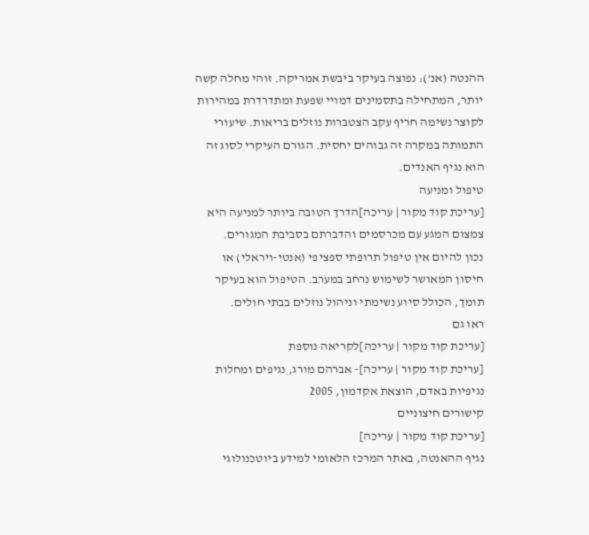ההנטה (אנ'): נפוצה בעיקר ביבשת אמריקה. זוהי מחלה קשה יותר, המתחילה בתסמינים דמויי שפעת ומתדרדרת במהירות לקוצר נשימה חריף עקב הצטברות נוזלים בריאות. שיעורי התמותה במקרה זה גבוהים יחסית. הגורם העיקרי לסוג זה הוא נגיף האנדים.
טיפול ומניעה
[עריכת קוד מקור | עריכה]הדרך הטובה ביותר למניעה היא צמצום המגע עם מכרסמים והדברתם בסביבת המגורים.
נכון להיום אין טיפול תרופתי ספציפי (אנטי-ויראלי) או חיסון המאושר לשימוש נרחב במערב. הטיפול הוא בעיקר תומך, הכולל סיוע נשימתי וניהול נוזלים בבתי חולים.
ראו גם
[עריכת קוד מקור | עריכה]לקריאה נוספת
[עריכת קוד מקור | עריכה]- אברהם מורג, נגיפים ומחלות נגיפיות באדם, הוצאת אקדמון, 2005
קישורים חיצוניים
[עריכת קוד מקור | עריכה]
נגיף ההאנטה, באתר המרכז הלאומי למידע ביוטכנולוגי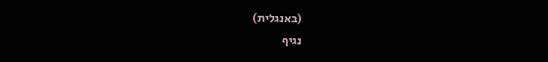(באנגלית)
נגיף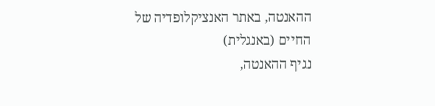ההאנטה, באתר האנציקלופדיה של החיים (באנגלית)
נגיף ההאנטה,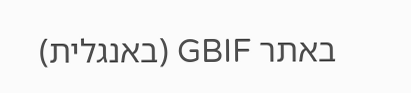באתר GBIF (באנגלית)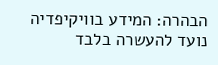הבהרה: המידע בוויקיפדיה נועד להעשרה בלבד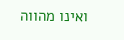ואינו מהווה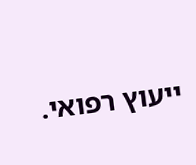ייעוץ רפואי.